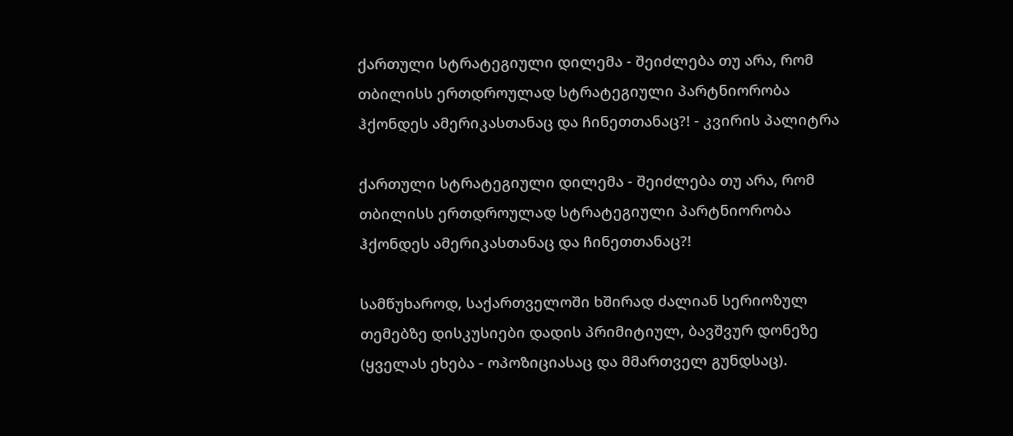ქართული სტრატეგიული დილემა - შეიძლება თუ არა, რომ თბილისს ერთდროულად სტრატეგიული პარტნიორობა ჰქონდეს ამერიკასთანაც და ჩინეთთანაც?! - კვირის პალიტრა

ქართული სტრატეგიული დილემა - შეიძლება თუ არა, რომ თბილისს ერთდროულად სტრატეგიული პარტნიორობა ჰქონდეს ამერიკასთანაც და ჩინეთთანაც?!

სამწუხაროდ, საქართველოში ხშირად ძალიან სერიოზულ თემებზე დისკუსიები დადის პრიმიტიულ, ბავშვურ დონეზე (ყველას ეხება - ოპოზიციასაც და მმართველ გუნდსაც).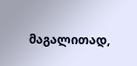მაგალითად,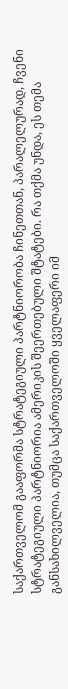საქართველომ გააფორმა სტრატეგიული პარტნიორობა ჩინეთთან, პარალელურად, ჩვენი სტრატეგიული პარტნიორია ამერიკის შეერთებული შტატები. რა თქმა უნდა, ეს თემა განსახილველია, თუმცა საქართველოში ყველაფერი იმ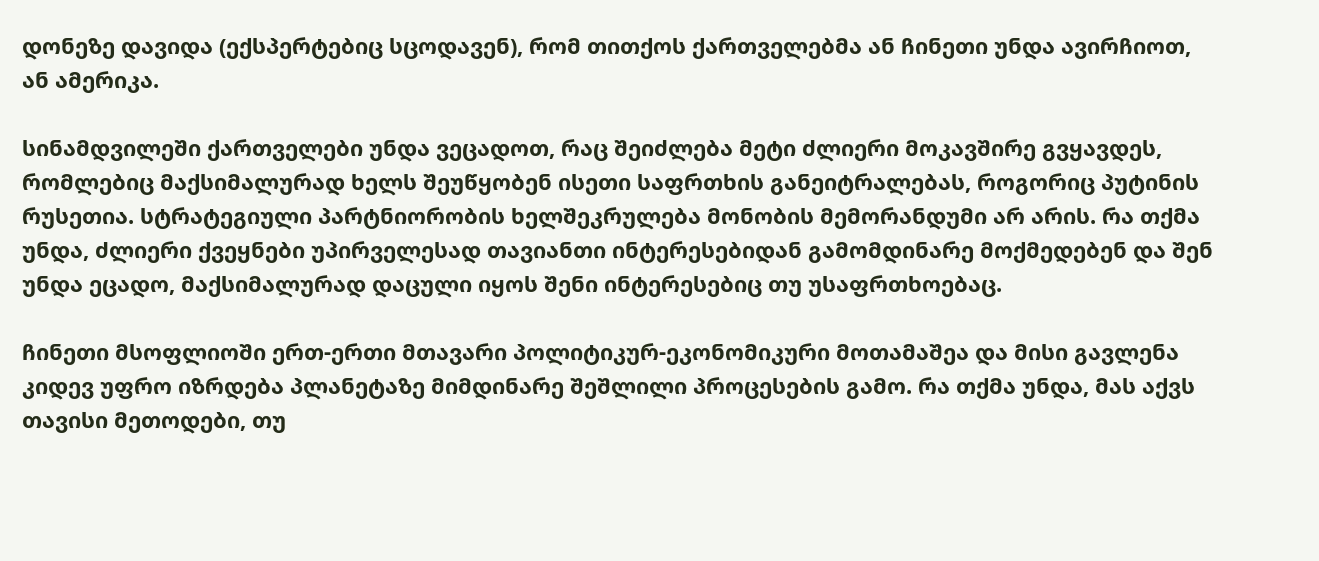დონეზე დავიდა (ექსპერტებიც სცოდავენ), რომ თითქოს ქართველებმა ან ჩინეთი უნდა ავირჩიოთ, ან ამერიკა.

სინამდვილეში ქართველები უნდა ვეცადოთ, რაც შეიძლება მეტი ძლიერი მოკავშირე გვყავდეს, რომლებიც მაქსიმალურად ხელს შეუწყობენ ისეთი საფრთხის განეიტრალებას, როგორიც პუტინის რუსეთია. სტრატეგიული პარტნიორობის ხელშეკრულება მონობის მემორანდუმი არ არის. რა თქმა უნდა, ძლიერი ქვეყნები უპირველესად თავიანთი ინტერესებიდან გამომდინარე მოქმედებენ და შენ უნდა ეცადო, მაქსიმალურად დაცული იყოს შენი ინტერესებიც თუ უსაფრთხოებაც.

ჩინეთი მსოფლიოში ერთ-ერთი მთავარი პოლიტიკურ-ეკონომიკური მოთამაშეა და მისი გავლენა კიდევ უფრო იზრდება პლანეტაზე მიმდინარე შეშლილი პროცესების გამო. რა თქმა უნდა, მას აქვს თავისი მეთოდები, თუ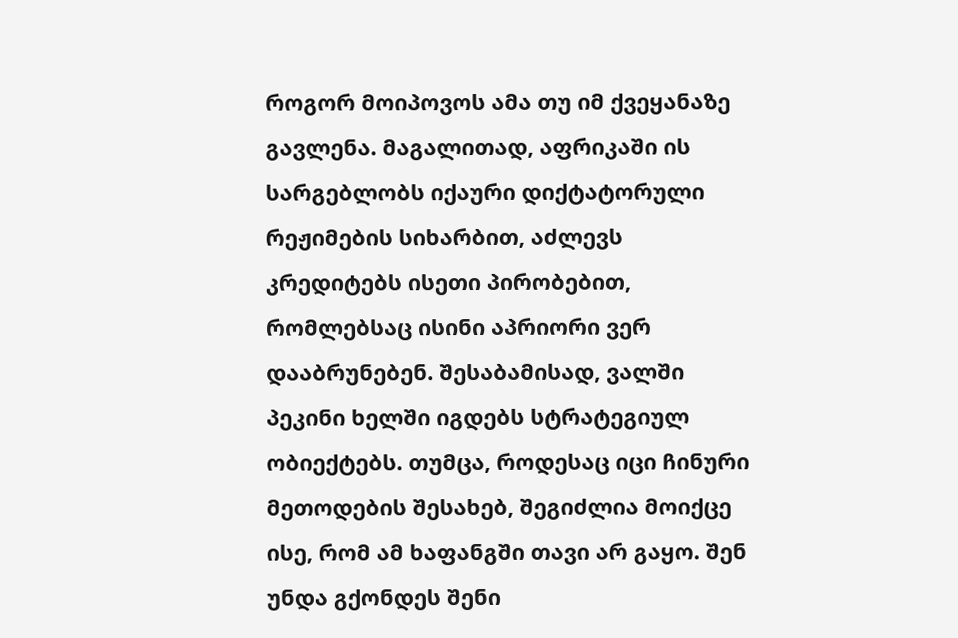როგორ მოიპოვოს ამა თუ იმ ქვეყანაზე გავლენა. მაგალითად, აფრიკაში ის სარგებლობს იქაური დიქტატორული რეჟიმების სიხარბით, აძლევს კრედიტებს ისეთი პირობებით, რომლებსაც ისინი აპრიორი ვერ დააბრუნებენ. შესაბამისად, ვალში პეკინი ხელში იგდებს სტრატეგიულ ობიექტებს. თუმცა, როდესაც იცი ჩინური მეთოდების შესახებ, შეგიძლია მოიქცე ისე, რომ ამ ხაფანგში თავი არ გაყო. შენ უნდა გქონდეს შენი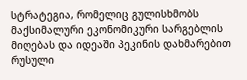სტრატეგია, რომელიც გულისხმობს მაქსიმალური ეკონომიკური სარგებლის მიღებას და იდეაში პეკინის დახმარებით რუსული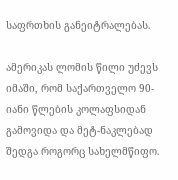საფრთხის განეიტრალებას.

ამერიკას ლომის წილი უძევს იმაში, რომ საქართველო 90-იანი წლების კოლაფსიდან გამოვიდა და მეტ-ნაკლებად შედგა როგორც სახელმწიფო.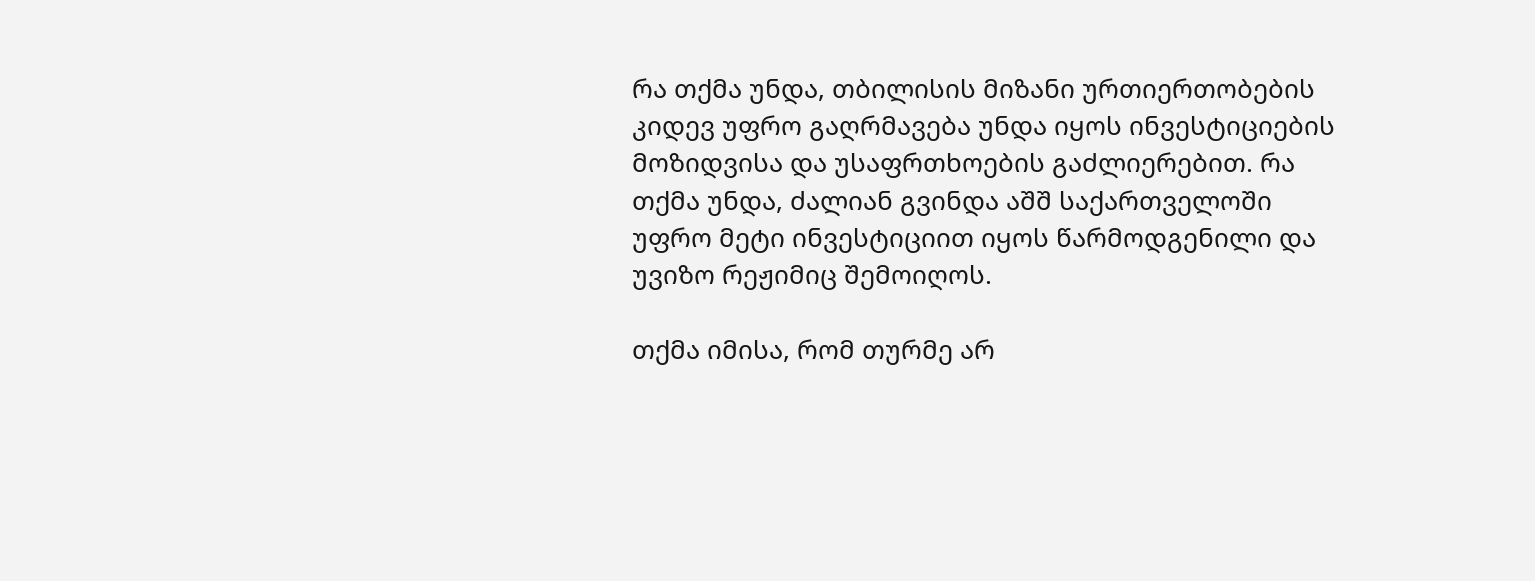რა თქმა უნდა, თბილისის მიზანი ურთიერთობების კიდევ უფრო გაღრმავება უნდა იყოს ინვესტიციების მოზიდვისა და უსაფრთხოების გაძლიერებით. რა თქმა უნდა, ძალიან გვინდა აშშ საქართველოში უფრო მეტი ინვესტიციით იყოს წარმოდგენილი და უვიზო რეჟიმიც შემოიღოს.

თქმა იმისა, რომ თურმე არ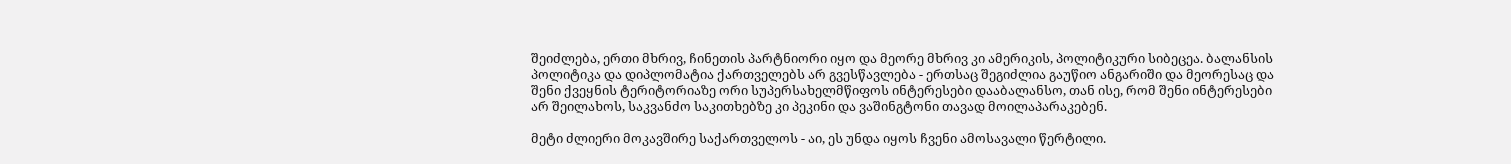შეიძლება, ერთი მხრივ, ჩინეთის პარტნიორი იყო და მეორე მხრივ კი ამერიკის, პოლიტიკური სიბეცეა. ბალანსის პოლიტიკა და დიპლომატია ქართველებს არ გვესწავლება - ერთსაც შეგიძლია გაუწიო ანგარიში და მეორესაც და შენი ქვეყნის ტერიტორიაზე ორი სუპერსახელმწიფოს ინტერესები დააბალანსო, თან ისე, რომ შენი ინტერესები არ შეილახოს, საკვანძო საკითხებზე კი პეკინი და ვაშინგტონი თავად მოილაპარაკებენ.

მეტი ძლიერი მოკავშირე საქართველოს - აი, ეს უნდა იყოს ჩვენი ამოსავალი წერტილი.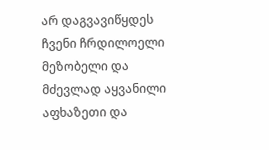არ დაგვავიწყდეს ჩვენი ჩრდილოელი მეზობელი და მძევლად აყვანილი აფხაზეთი და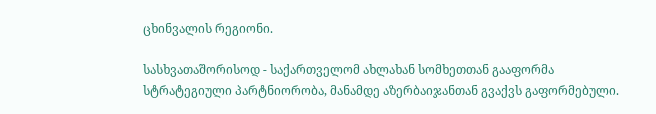ცხინვალის რეგიონი.

სასხვათაშორისოდ - საქართველომ ახლახან სომხეთთან გააფორმა სტრატეგიული პარტნიორობა, მანამდე აზერბაიჯანთან გვაქვს გაფორმებული.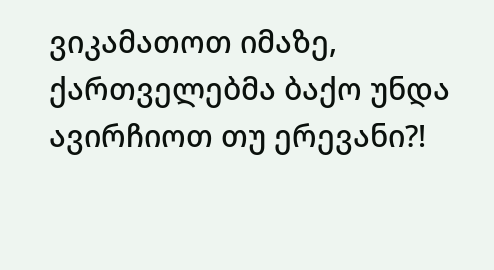ვიკამათოთ იმაზე, ქართველებმა ბაქო უნდა ავირჩიოთ თუ ერევანი?!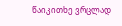წაიკითხე ვრცლად